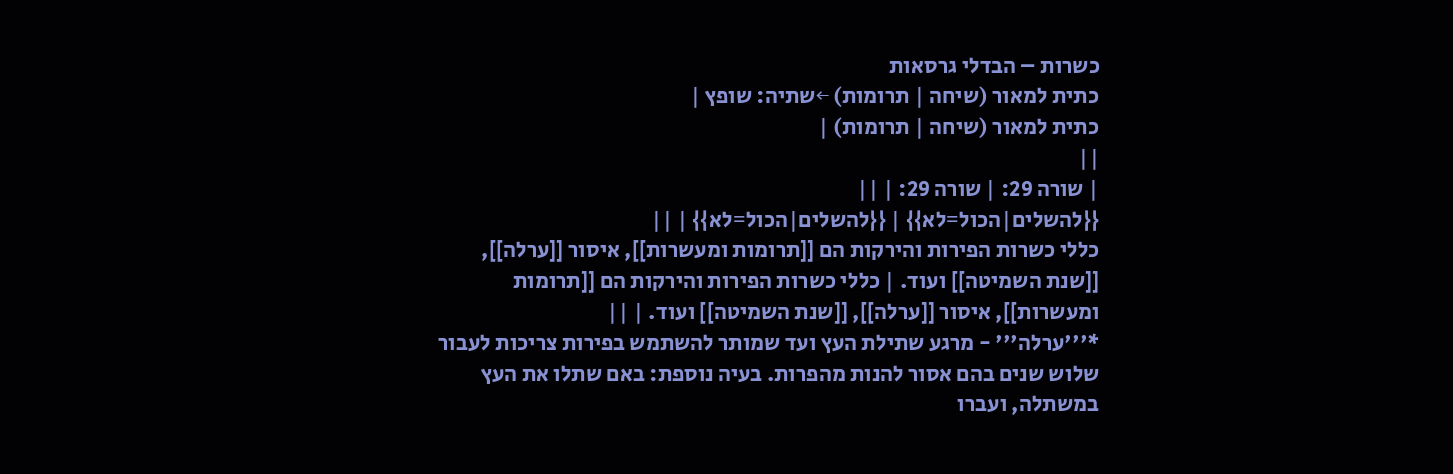כשרות – הבדלי גרסאות
כתית למאור (שיחה | תרומות) ←שתיה: שופץ |
כתית למאור (שיחה | תרומות) |
||
| שורה 29: | שורה 29: | ||
{{להשלים|הכול=לא}} | {{להשלים|הכול=לא}} | ||
כללי כשרות הפירות והירקות הם [[תרומות ומעשרות]], איסור [[ערלה]], [[שנת השמיטה]] ועוד. | כללי כשרות הפירות והירקות הם [[תרומות ומעשרות]], איסור [[ערלה]], [[שנת השמיטה]] ועוד. | ||
*'''ערלה''' - מרגע שתילת העץ ועד שמותר להשתמש בפירות צריכות לעבור שלוש שנים בהם אסור להנות מהפרות. בעיה נוספת: באם שתלו את העץ במשתלה, ועברו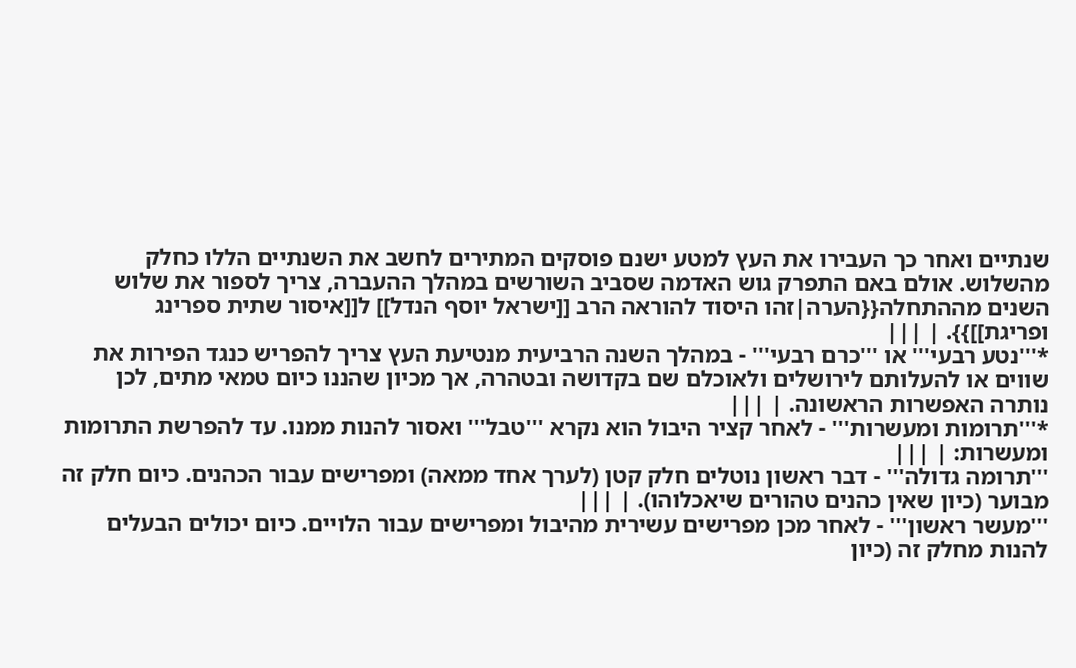שנתיים ואחר כך העבירו את העץ למטע ישנם פוסקים המתירים לחשב את השנתיים הללו כחלק מהשלוש. אולם באם התפרק גוש האדמה שסביב השורשים במהלך ההעברה, צריך לספור את שלוש השנים מההתחלה{{הערה|זהו היסוד להוראה הרב [[ישראל יוסף הנדל]] ל[[איסור שתית ספרינג ופריגת]]}}. | |||
*'''נטע רבעי''' או '''כרם רבעי''' - במהלך השנה הרביעית מנטיעת העץ צריך להפריש כנגד הפירות את שווים או להעלותם לירושלים ולאוכלם שם בקדושה ובטהרה, אך מכיון שהננו כיום טמאי מתים, לכן נותרה האפשרות הראשונה. | |||
*'''תרומות ומעשרות''' - לאחר קציר היבול הוא נקרא '''טבל''' ואסור להנות ממנו. עד להפרשת התרומות ומעשרות: | |||
'''תרומה גדולה''' - דבר ראשון נוטלים חלק קטן (לערך אחד ממאה) ומפרישים עבור הכהנים. כיום חלק זה מבוער (כיון שאין כהנים טהורים שיאכלוהו). | |||
'''מעשר ראשון''' - לאחר מכן מפרישים עשירית מהיבול ומפרישים עבור הלויים. כיום יכולים הבעלים להנות מחלק זה (כיון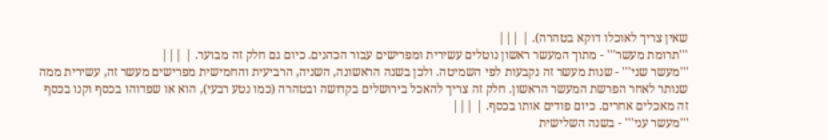שאין צריך לאוכלו דוקא בטהרה). | |||
'''תרומת מעשר''' - מתוך המעשר ראשון נוטלים עשירית ומפרישים עבור הכהנים. כיום גם חלק זה מבוער. | |||
'''מעשר שני''' - שנות מעשר זה נקבעות לפי השמיטה. ולכן בשנה הראשונה, השניה, הרביעית והחמישית מפרישים מעשר זה, עשירית ממה שנותר לאחר הפרשת המעשר הראשון. חלק זה צריך להאכל בירושלים בקדושה ובטהרה (כמו נטע רבעי), הוא או שפדוהו בכסף וקנו בכסף זה מאכלים אחרים. כיום פודים אותו בכסף. | |||
'''מעשר עני''' - בשנה השלישית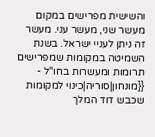והשישית מפרישים במקום מעשר שני, מעשר עני. מעשר זה ניתן לעניי ישראל. בשנת השמיטה במקומות שמפרישים תרומות ומעשרות בחו"ל - {{מונחון|סוריה|כינוי למקומות שכבש דוד המלך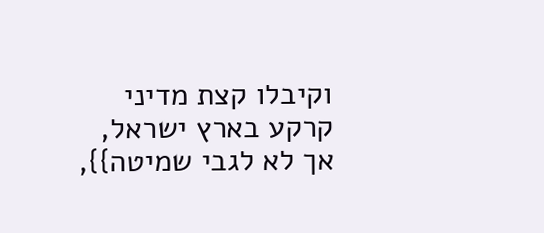וקיבלו קצת מדיני קרקע בארץ ישראל, אך לא לגבי שמיטה}},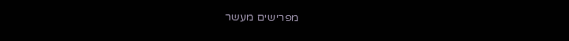מפרישים מעשר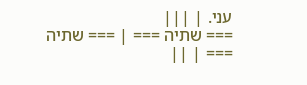עני. | |||
=== שתיה === | === שתיה === | ||